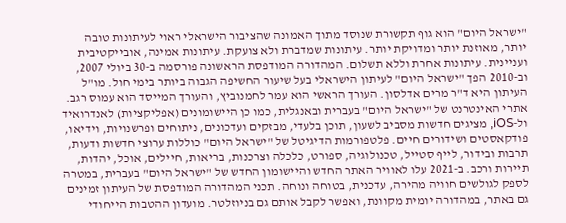"ישראל היום" הוא גוף תקשורת שנוסד מתוך האמונה שהציבור הישראלי ראוי לעיתונות טובה יותר, מאוזנת יותר ומדויקת יותר. עיתונות שמדברת ולא צועקת. עיתונות אמינה, אובייקטיבית ועניינית. עיתונות אחרת וללא תשלום. המהדורה המודפסת הראשונה פורסמה ב-30 ביולי 2007, וב-2010 הפך "ישראל היום" לעיתון הישראלי בעל שיעור החשיפה הגבוה ביותר בימי חול. מו"ל העיתון היא ד"ר מרים אדלסון. העורך הראשי הוא עמר לחמנוביץ, והעורך המייסד הוא עמוס רגב. אתרי האינטרנט של "ישראל היום" בעברית ובאנגלית, כמו כן היישומונים (אפליקציות) לאנדרואיד ול-iOS, מציגים חדשות מסביב לשעון, תוכן בלעדי, מבזקים ועדכונים, ניתוחים ופרשנויות, וידיאו, פודקאסטים ושידורים חיים. פלטפורמות הדיגיטל של "ישראל היום" כוללות ערוצי חדשות ודעות, תרבות ובידור, לייף סטייל, טכנולוגיה, ספורט, כלכלה וצרכנות, בריאות, חיילים, אוכל, יהדות, תיירות ורכב. ב-2021 עלו לאוויר האתר החדש והיישומון החדש של "ישראל היום" בעברית, במטרה לספק לגולשים חוויה מהירה, עדכנית, בטוחה ונוחה. תכני המהדורה המודפסת של העיתון זמינים גם באתר, במהדורה יומית מקוונת, ואפשר לקבל אותם גם בניוזלטר. מועדון ההטבות הייחודי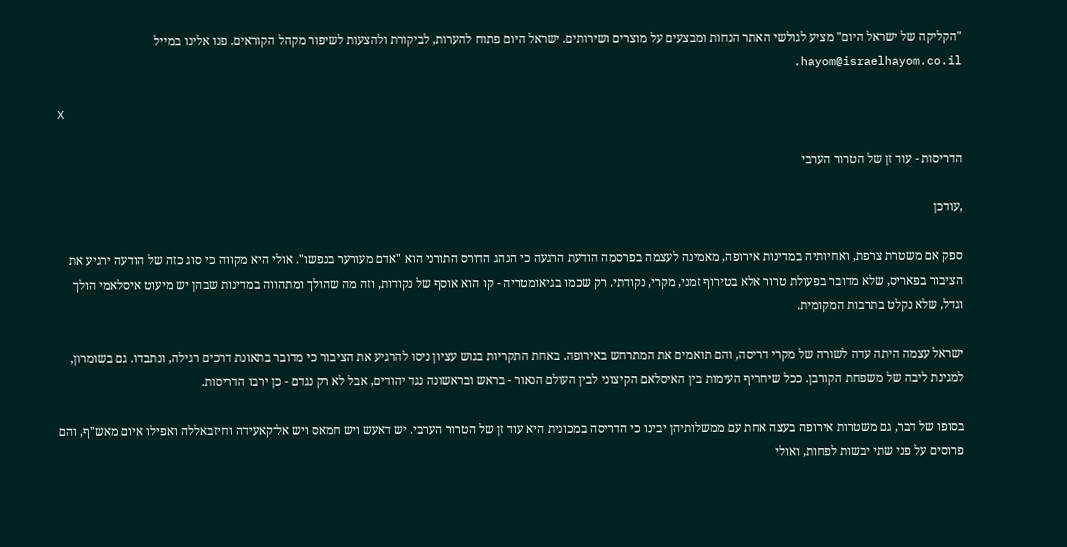"הקליקה של ישראל היום" מציע לגולשי האתר הנחות ומבצעים על מוצרים ושירותים. ישראל היום פתוח להערות, לביקורת ולהצעות לשיפור מקהל הקוראים. פנו אלינו במייל hayom@israelhayom.co.il.

X

הדריסות - עוד זן של הטרור הערבי

,עודכן

ספק אם משטרת צרפת, ואחיותיה במדינות אירופה, מאמינה לעצמה בפרסמה הודעת הרגעה כי הנהג הדורס התורני הוא "אדם מעורער בנפשו". אולי היא מקווה כי סוג כזה של הודעה ירגיע את הציבור בפאריס, שלא מדובר בפעולת טרור אלא בטירוף זמני, מקרי, נקודתי. רק שכמו בגיאומטריה - קו הוא אוסף של נקודות, וזה מה שהולך ומתהווה במדינות שבהן יש מיעוט איסלאמי הולך וגדל, שלא נקלט בתרבות המקומית.

ישראל עצמה היתה עדה לשורה של מקרי דריסה, והם תואמים את המתרחש באירופה. באחת התקריות בגוש עציון ניסו להרגיע את הציבור כי מדובר בתאונת דרכים רגילה, ונתבדו. גם בשומרון, למגינת ליבה של משפחת הקורבן. ככל שיחריף העימות בין האיסלאם הקיצוני לבין העולם הנאור - בראש ובראשונה נגד יהודים, אבל לא רק נגדם - כן ירבו הדריסות.

בסופו של דבר, גם משטרות אירופה בעצה אחת עם ממשלותיהן יבינו כי הדריסה במכונית היא עוד זן של הטרור הערבי. יש דאעש ויש חמאס ויש אל־קאעידה וחיזבאללה ואפילו איום מאש"ף, והם פרוסים על פני שתי יבשות לפחות, ואולי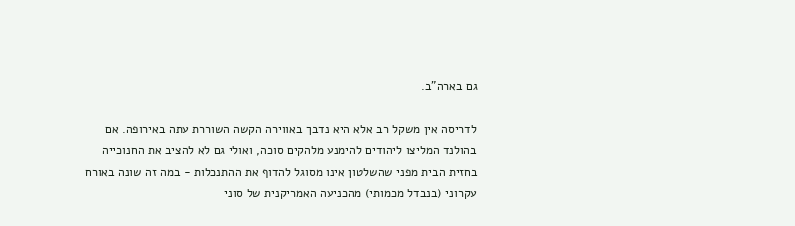גם בארה"ב.

לדריסה אין משקל רב אלא היא נדבך באווירה הקשה השוררת עתה באירופה. אם בהולנד המליצו ליהודים להימנע מלהקים סוכה, ואולי גם לא להציב את החנוכייה בחזית הבית מפני שהשלטון אינו מסוגל להדוף את ההתנכלות - במה זה שונה באורח עקרוני (בנבדל מכמותי) מהכניעה האמריקנית של סוני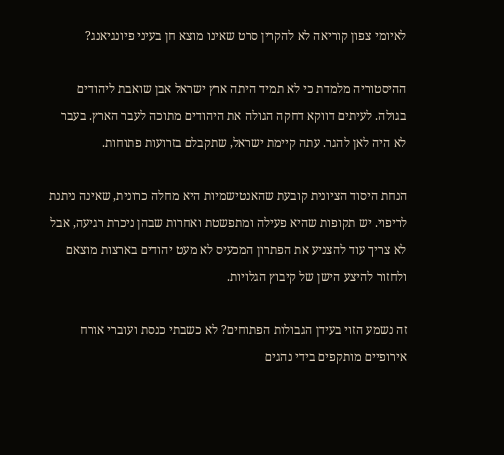לאיומי צפון קוריאה לא להקרין סרט שאינו מוצא חן בעיני פיונגיאנג?

ההיסטוריה מלמדת כי לא תמיד היתה ארץ ישראל אבן שואבת ליהודים בגולה. לעיתים דווקא דחקה הגולה את היהודים מתוכה לעבר הארץ. בעבר לא היה לאן להגר. עתה קיימת ישראל, שתקבלם בזרועות פתוחות.

הנחת היסוד הציונית קובעת שהאנטישמיות היא מחלה כרונית, שאינה ניתנת לריפוי. יש תקופות שהיא פעילה ומתפשטת ואחרות שבהן ניכרת רגיעה, אבל לא צריך עוד להצניע את הפתרון המכעיס לא מעט יהודים בארצות מוצאם ולחזור להיצע הישן של קיבוץ הגלויות.

זה נשמע הזוי בעידן הגבולות הפתוחים? לא כשבתי כנסת ועוברי אורח אירופיים מותקפים בידי נהגים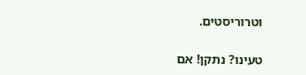וטרוריסטים.

טעינו? נתקן! אם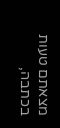מצאתם טעות בכתבה,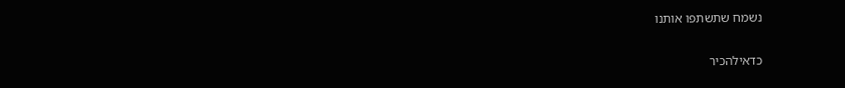נשמח שתשתפו אותנו

כדאילהכיר